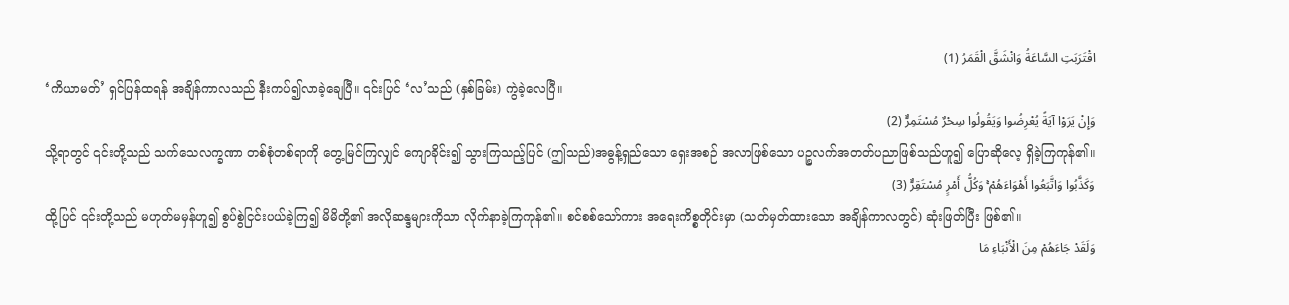اقْتَرَبَتِ السَّاعَةُ وَانْشَقَّ الْقَمَرُ (1)
‘ကိယာမတ်’ ရှင်ပြန်ထရန် အချိန်ကာလသည် နီးကပ်၍လာခဲ့ချေပြီ။ ၎င်းပြင် ‘လ’သည် (နှစ်ခြမ်း) ကွဲခဲ့လေပြီ။
وَإِنْ يَرَوْا آيَةً يُعْرِضُوا وَيَقُولُوا سِحْرٌ مُسْتَمِرٌّ (2)
သို့ရာတွင် ၎င်းတို့သည် သက်သေလက္ခဏာ တစ်စုံတစ်ရာကို တွေ့မြင်ကြလျှင် ကျောခိုင်း၍ သွားကြသည့်ပြင် (ဤသည်)အဓွန့်ရှည်သော ရှေးအစဉ် အလာဖြစ်သော ပဉ္စလက်အတတ်ပညာဖြစ်သည်ဟူ၍ ပြောဆိုလေ့ ရှိခဲ့ကြကုန်၏။
وَكَذَّبُوا وَاتَّبَعُوا أَهْوَاءَهُمْ ۚ وَكُلُّ أَمْرٍ مُسْتَقِرٌّ (3)
ထို့ပြင် ၎င်းတို့သည် မဟုတ်မမှန်ဟူ၍ စွပ်စွဲငြင်းပယ်ခဲ့ကြ၍ မိမိတို့၏ အလိုဆန္ဒများကိုသာ လိုက်နာခဲ့ကြကုန်၏။ စင်စစ်သော်ကား အရေးကိစ္စတိုင်းမှာ (သတ်မှတ်ထားသော အချိန်ကာလတွင်) ဆုံးဖြတ်ပြီး ဖြစ်၏။
وَلَقَدْ جَاءَهُمْ مِنَ الْأَنْبَاءِ مَا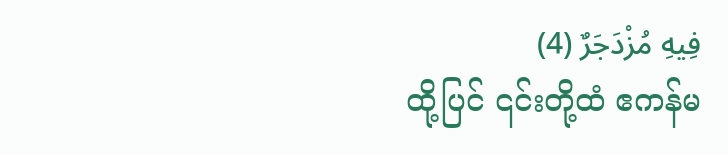فِيهِ مُزْدَجَرٌ (4)
ထို့ပြင် ၎င်းတို့ထံ ဧကန်မ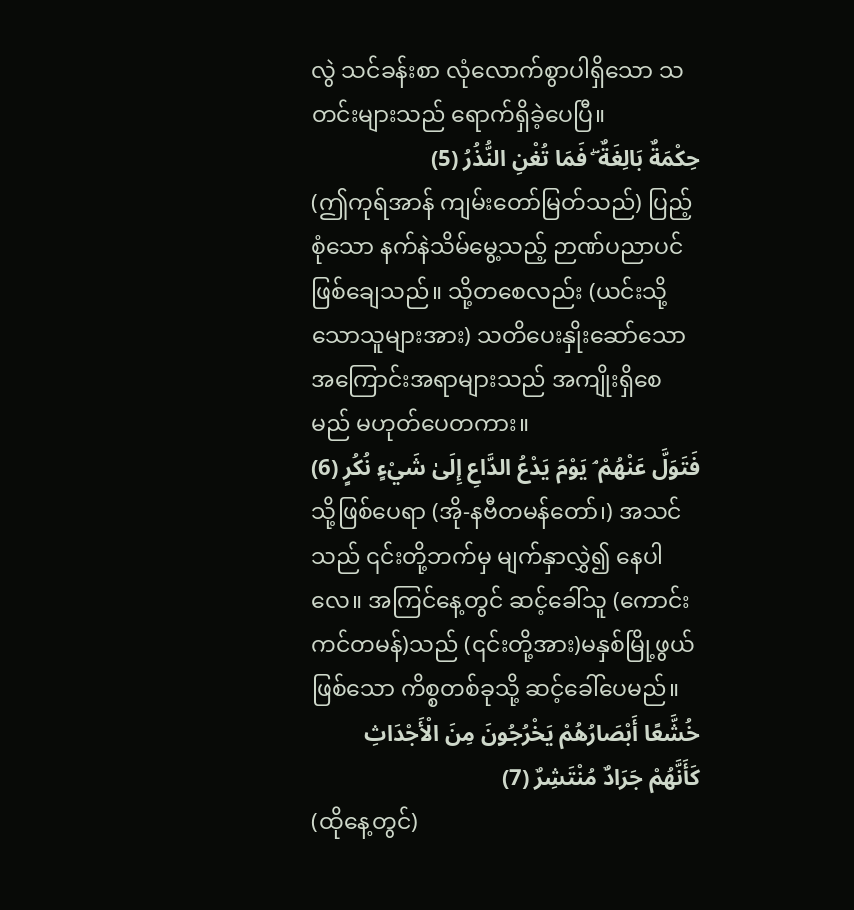လွဲ သင်ခန်းစာ လုံလောက်စွာပါရှိသော သတင်းများသည် ရောက်ရှိခဲ့ပေပြီ။
حِكْمَةٌ بَالِغَةٌ ۖ فَمَا تُغْنِ النُّذُرُ (5)
(ဤကုရ်အာန် ကျမ်းတော်မြတ်သည်) ပြည့်စုံသော နက်နဲသိမ်မွေ့သည့် ဉာဏ်ပညာပင် ဖြစ်ချေသည်။ သို့တစေလည်း (ယင်းသို့သောသူများအား) သတိပေးနှိုးဆော်သော အကြောင်းအရာများသည် အကျိုးရှိစေမည် မဟုတ်ပေတကား။
فَتَوَلَّ عَنْهُمْ ۘ يَوْمَ يَدْعُ الدَّاعِ إِلَىٰ شَيْءٍ نُكُرٍ (6)
သို့ဖြစ်ပေရာ (အို-နဗီတမန်တော်၊) အသင်သည် ၎င်းတို့ဘက်မှ မျက်နှာလွှဲ၍ နေပါလေ။ အကြင်နေ့တွင် ဆင့်ခေါ်သူ (ကောင်းကင်တမန်)သည် (၎င်းတို့အား)မနှစ်မြို့ဖွယ်ဖြစ်သော ကိစ္စတစ်ခုသို့ ဆင့်ခေါ်ပေမည်။
خُشَّعًا أَبْصَارُهُمْ يَخْرُجُونَ مِنَ الْأَجْدَاثِ كَأَنَّهُمْ جَرَادٌ مُنْتَشِرٌ (7)
(ထိုနေ့တွင်)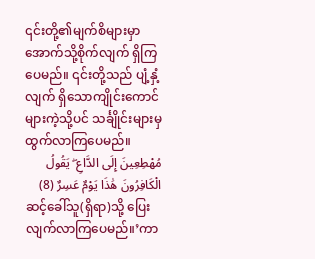၎င်းတို့၏မျက်စိများမှာ အောက်သို့စိုက်လျက် ရှိကြပေမည်။ ၎င်းတို့သည် ပျံ့နှံ့လျက် ရှိသောကျိုင်းကောင်များကဲ့သို့ပင် သင်္ချိုင်းများမှ ထွက်လာကြပေမည်။
مُهْطِعِينَ إِلَى الدَّاعِ ۖ يَقُولُ الْكَافِرُونَ هَٰذَا يَوْمٌ عَسِرٌ (8)
ဆင့်ခေါ်သူ(ရှိရာ)သို့ ပြေးလျက်လာကြပေမည်။’ကာ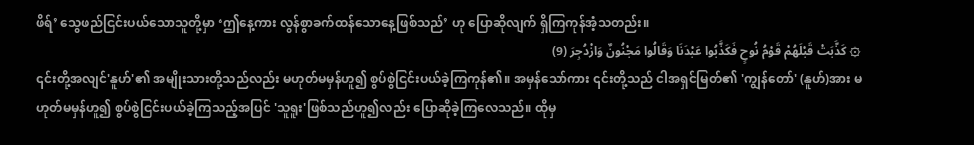ဖိရ်’ သွေဖည်ငြင်းပယ်သောသူတို့မှာ ‘ဤနေ့ကား လွန်စွာခက်ထန်သောနေ့ဖြစ်သည်’ ဟု ပြောဆိုလျက် ရှိကြကုန်အံ့သတည်း။
۞ كَذَّبَتْ قَبْلَهُمْ قَوْمُ نُوحٍ فَكَذَّبُوا عَبْدَنَا وَقَالُوا مَجْنُونٌ وَازْدُجِرَ (9)
၎င်းတို့အလျင်'နူဟ်'၏ အမျိုးသားတို့သည်လည်း မဟုတ်မမှန်ဟူ၍ စွပ်စွဲငြင်းပယ်ခဲ့ကြကုန်၏။ အမှန်သော်ကား ၎င်းတို့သည် ငါအရှင်မြတ်၏ 'ကျွန်တော်' (နူဟ်)အား မဟုတ်မမှန်ဟူ၍ စွပ်စွဲငြင်းပယ်ခဲ့ကြသည့်အပြင် 'သူရူး'ဖြစ်သည်ဟူ၍လည်း ပြောဆိုခဲ့ကြလေသည်။ ထိုမှ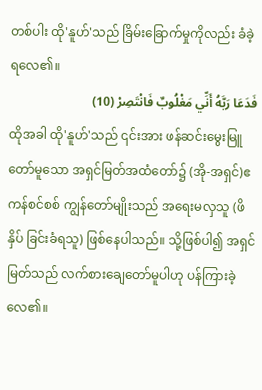တစ်ပါး ထို'နူဟ်'သည် ခြိမ်းခြောက်မှုကိုလည်း ခံခဲ့ရလေ၏။
فَدَعَا رَبَّهُ أَنِّي مَغْلُوبٌ فَانْتَصِرْ (10)
ထိုအခါ ထို'နူဟ်'သည် ၎င်းအား ဖန်ဆင်းမွေးမြူတော်မူသော အရှင်မြတ်အထံတော်၌ (အို-အရှင်)ဧကန်စင်စစ် ကျွန်တော်မျိုးသည် အရေးမလှသူ (ဖိနှိပ် ခြင်းခံရသူ) ဖြစ်နေပါသည်။ သို့ဖြစ်ပါ၍ အရှင်မြတ်သည် လက်စားချေတော်မူပါဟု ပန်ကြားခဲ့လေ၏။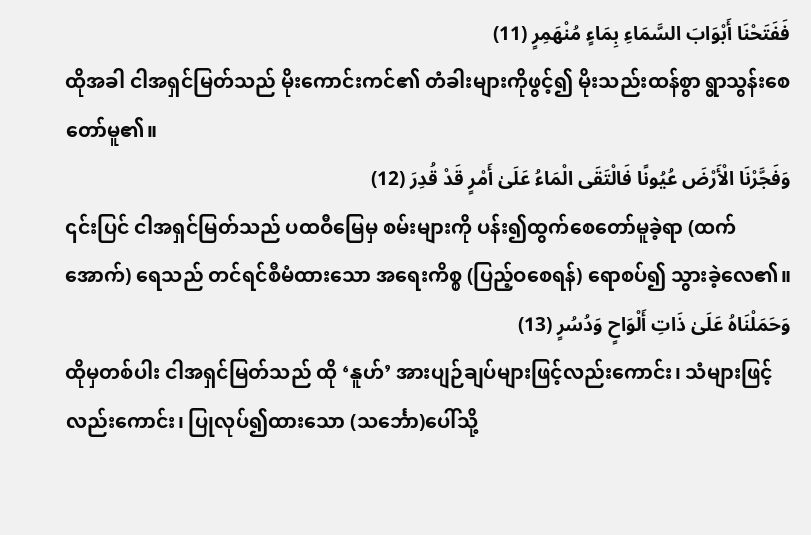فَفَتَحْنَا أَبْوَابَ السَّمَاءِ بِمَاءٍ مُنْهَمِرٍ (11)
ထိုအခါ ငါအရှင်မြတ်သည် မိုးကောင်းကင်၏ တံခါးများကိုဖွင့်၍ မိုးသည်းထန်စွာ ရွာသွန်းစေတော်မူ၏။
وَفَجَّرْنَا الْأَرْضَ عُيُونًا فَالْتَقَى الْمَاءُ عَلَىٰ أَمْرٍ قَدْ قُدِرَ (12)
၎င်းပြင် ငါအရှင်မြတ်သည် ပထဝီမြေမှ စမ်းများကို ပန်း၍ထွက်စေတော်မူခဲ့ရာ (ထက်အောက်) ရေသည် တင်ရင်စီမံထားသော အရေးကိစ္စ (ပြည့်ဝစေရန်) ရောစပ်၍ သွားခဲ့လေ၏။
وَحَمَلْنَاهُ عَلَىٰ ذَاتِ أَلْوَاحٍ وَدُسُرٍ (13)
ထိုမှတစ်ပါး ငါအရှင်မြတ်သည် ထို ‘နူဟ်’ အားပျဉ်ချပ်များဖြင့်လည်းကောင်း၊ သံများဖြင့်လည်းကောင်း၊ ပြုလုပ်၍ထားသော (သင်္ဘော)ပေါ်သို့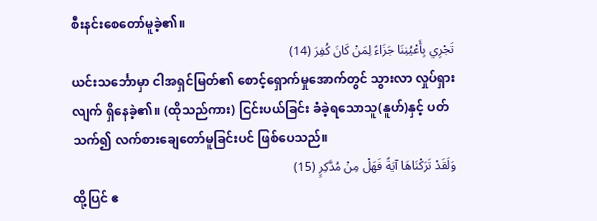စီးနင်းစေတော်မူခဲ့၏။
تَجْرِي بِأَعْيُنِنَا جَزَاءً لِمَنْ كَانَ كُفِرَ (14)
ယင်းသင်္ဘောမှာ ငါအရှင်မြတ်၏ စောင့်ရှောက်မှုအောက်တွင် သွားလာ လှုပ်ရှားလျက် ရှိနေခဲ့၏။ (ထိုသည်ကား) ငြင်းပယ်ခြင်း ခံခဲ့ရသောသူ(နူဟ်)နှင့် ပတ်သက်၍ လက်စားချေတော်မူခြင်းပင် ဖြစ်ပေသည်။
وَلَقَدْ تَرَكْنَاهَا آيَةً فَهَلْ مِنْ مُدَّكِرٍ (15)
ထို့ပြင် ဧ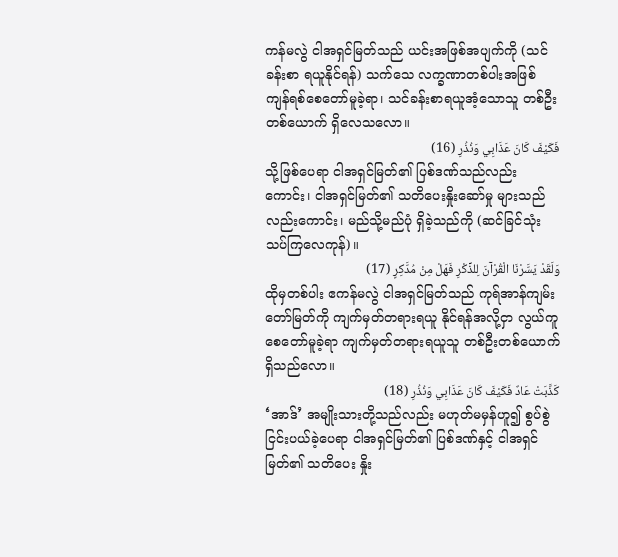ကန်မလွဲ ငါအရှင်မြတ်သည် ယင်းအဖြစ်အပျက်ကို (သင်ခန်းစာ ရယူနိုင်ရန်) သက်သေ လက္ခဏာတစ်ပါးအဖြစ် ကျန်ရစ်စေတော်မူခဲ့ရာ၊ သင်ခန်းစာရယူအံ့သောသူ တစ်ဦးတစ်ယောက် ရှိလေသလော။
فَكَيْفَ كَانَ عَذَابِي وَنُذُرِ (16)
သို့ဖြစ်ပေရာ ငါအရှင်မြတ်၏ ပြစ်ဒဏ်သည်လည်းကောင်း၊ ငါအရှင်မြတ်၏ သတိပေးနှိုးဆော်မှု များသည်လည်းကောင်း၊ မည်သို့မည်ပုံ ရှိခဲ့သည်ကို (ဆင်ခြင်သုံးသပ်ကြလေကုန်)။
وَلَقَدْ يَسَّرْنَا الْقُرْآنَ لِلذِّكْرِ فَهَلْ مِنْ مُدَّكِرٍ (17)
ထိုမှတစ်ပါး ဧကန်မလွဲ ငါအရှင်မြတ်သည် ကုရ်အာန်ကျမ်းတော်မြတ်ကို ကျက်မှတ်တရားရယူ နိုင်ရန်အလို့ငှာ လွယ်ကူစေတော်မူခဲ့ရာ ကျက်မှတ်တရားရယူသူ တစ်ဦးတစ်ယောက် ရှိသည်လော။
كَذَّبَتْ عَادٌ فَكَيْفَ كَانَ عَذَابِي وَنُذُرِ (18)
‘အာဒ်’ အမျိုးသားတို့သည်လည်း မဟုတ်မမှန်ဟူ၍ စွပ်စွဲငြင်းပယ်ခဲ့ပေရာ ငါအရှင်မြတ်၏ ပြစ်ဒဏ်နှင့် ငါအရှင်မြတ်၏ သတိပေး နှိုး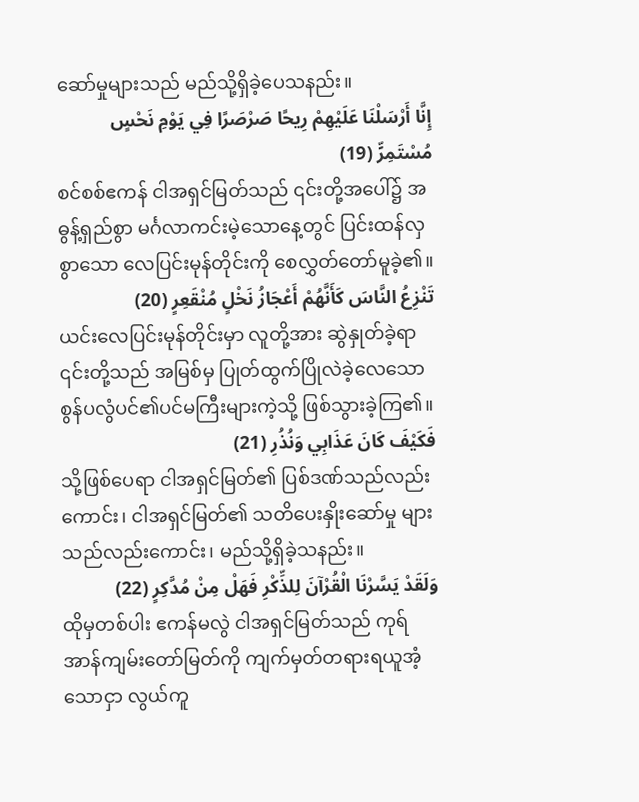ဆော်မှုများသည် မည်သို့ရှိခဲ့ပေသနည်း။
إِنَّا أَرْسَلْنَا عَلَيْهِمْ رِيحًا صَرْصَرًا فِي يَوْمِ نَحْسٍ مُسْتَمِرٍّ (19)
စင်စစ်ဧကန် ငါအရှင်မြတ်သည် ၎င်းတို့အပေါ်၌ အဓွန့်ရှည်စွာ မင်္ဂလာကင်းမဲ့သောနေ့တွင် ပြင်းထန်လှစွာသော လေပြင်းမုန်တိုင်းကို စေလွှတ်တော်မူခဲ့၏။
تَنْزِعُ النَّاسَ كَأَنَّهُمْ أَعْجَازُ نَخْلٍ مُنْقَعِرٍ (20)
ယင်းလေပြင်းမုန်တိုင်းမှာ လူတို့အား ဆွဲနှုတ်ခဲ့ရာ ၎င်းတို့သည် အမြစ်မှ ပြုတ်ထွက်ပြိုလဲခဲ့လေသော စွန်ပလွံပင်၏ပင်မကြီးများကဲ့သို့ ဖြစ်သွားခဲ့ကြ၏။
فَكَيْفَ كَانَ عَذَابِي وَنُذُرِ (21)
သို့ဖြစ်ပေရာ ငါအရှင်မြတ်၏ ပြစ်ဒဏ်သည်လည်းကောင်း၊ ငါအရှင်မြတ်၏ သတိပေးနှိုးဆော်မှု များသည်လည်းကောင်း၊ မည်သို့ရှိခဲ့သနည်း။
وَلَقَدْ يَسَّرْنَا الْقُرْآنَ لِلذِّكْرِ فَهَلْ مِنْ مُدَّكِرٍ (22)
ထိုမှတစ်ပါး ဧကန်မလွဲ ငါအရှင်မြတ်သည် ကုရ်အာန်ကျမ်းတော်မြတ်ကို ကျက်မှတ်တရားရယူအံ့သောငှာ လွယ်ကူ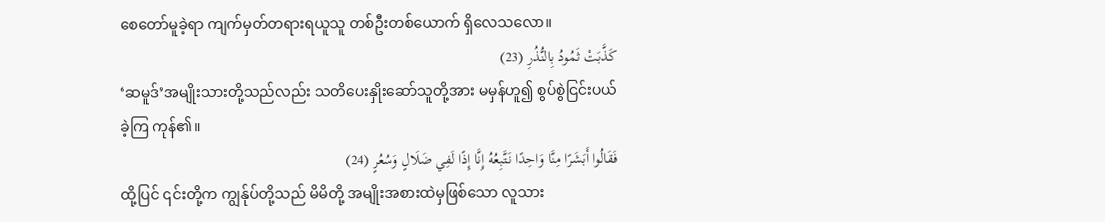စေတော်မူခဲ့ရာ ကျက်မှတ်တရားရယူသူ တစ်ဦးတစ်ယောက် ရှိလေသလော။
كَذَّبَتْ ثَمُودُ بِالنُّذُرِ (23)
‘ဆမူဒ်’အမျိုးသားတို့သည်လည်း သတိပေးနှိုးဆော်သူတို့အား မမှန်ဟူ၍ စွပ်စွဲငြင်းပယ်ခဲ့ကြ ကုန်၏။
فَقَالُوا أَبَشَرًا مِنَّا وَاحِدًا نَتَّبِعُهُ إِنَّا إِذًا لَفِي ضَلَالٍ وَسُعُرٍ (24)
ထို့ပြင် ၎င်းတို့က ကျွန်ုပ်တို့သည် မိမိတို့ အမျိုးအစားထဲမှဖြစ်သော လူသား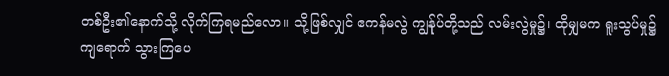တစ်ဦး၏နောက်သို့ လိုက်ကြရမည်လော။ သို့ဖြစ်လျှင် ဧကန်မလွဲ ကျွန်ုပ်တို့သည် လမ်းလွဲမှု၌၊ ထိုမျှမက ရူးသွပ်မှု၌ ကျရောက် သွားကြပေ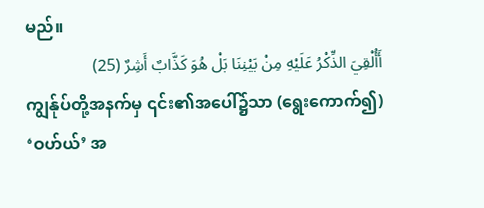မည်။
أَأُلْقِيَ الذِّكْرُ عَلَيْهِ مِنْ بَيْنِنَا بَلْ هُوَ كَذَّابٌ أَشِرٌ (25)
ကျွန်ုပ်တို့အနက်မှ ၎င်း၏အပေါ်၌သာ (ရွေးကောက်၍) ‘ဝဟ်ယ်’ အ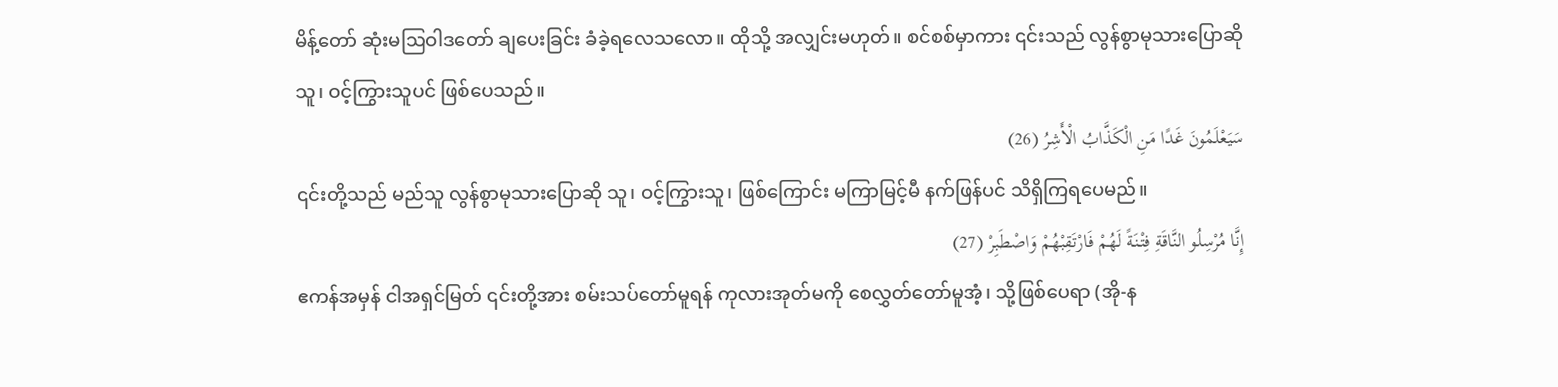မိန့်တော် ဆုံးမဩဝါဒတော် ချပေးခြင်း ခံခဲ့ရလေသလော။ ထိုသို့ အလျှင်းမဟုတ်။ စင်စစ်မှာကား ၎င်းသည် လွန်စွာမုသားပြောဆိုသူ၊ ဝင့်ကြွားသူပင် ဖြစ်ပေသည်။
سَيَعْلَمُونَ غَدًا مَنِ الْكَذَّابُ الْأَشِرُ (26)
၎င်းတို့သည် မည်သူ လွန်စွာမုသားပြောဆို သူ၊ ဝင့်ကြွားသူ၊ ဖြစ်ကြောင်း မကြာမြင့်မီ နက်ဖြန်ပင် သိရှိကြရပေမည်။
إِنَّا مُرْسِلُو النَّاقَةِ فِتْنَةً لَهُمْ فَارْتَقِبْهُمْ وَاصْطَبِرْ (27)
ဧကန်အမှန် ငါအရှင်မြတ် ၎င်းတို့အား စမ်းသပ်တော်မူရန် ကုလားအုတ်မကို စေလွှတ်တော်မူအံ့၊ သို့ဖြစ်ပေရာ (အို-န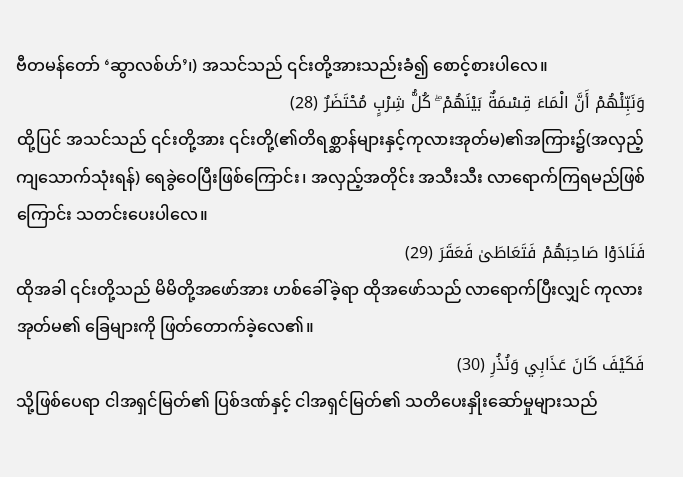ဗီတမန်တော် ‘ဆွာလစ်ဟ်’၊) အသင်သည် ၎င်းတို့အားသည်းခံ၍ စောင့်စားပါလေ။
وَنَبِّئْهُمْ أَنَّ الْمَاءَ قِسْمَةٌ بَيْنَهُمْ ۖ كُلُّ شِرْبٍ مُحْتَضَرٌ (28)
ထို့ပြင် အသင်သည် ၎င်းတို့အား ၎င်းတို့(၏တိရစ္ဆာန်များနှင့်ကုလားအုတ်မ)၏အကြား၌(အလှည့် ကျသောက်သုံးရန်) ရေခွဲဝေပြီးဖြစ်ကြောင်း၊ အလှည့်အတိုင်း အသီးသီး လာရောက်ကြရမည်ဖြစ်ကြောင်း သတင်းပေးပါလေ။
فَنَادَوْا صَاحِبَهُمْ فَتَعَاطَىٰ فَعَقَرَ (29)
ထိုအခါ ၎င်းတို့သည် မိမိတို့အဖော်အား ဟစ်ခေါ်ခဲ့ရာ ထိုအဖော်သည် လာရောက်ပြီးလျှင် ကုလားအုတ်မ၏ ခြေများကို ဖြတ်တောက်ခဲ့လေ၏။
فَكَيْفَ كَانَ عَذَابِي وَنُذُرِ (30)
သို့ဖြစ်ပေရာ ငါအရှင်မြတ်၏ ပြစ်ဒဏ်နှင့် ငါအရှင်မြတ်၏ သတိပေးနှိုးဆော်မှုများသည်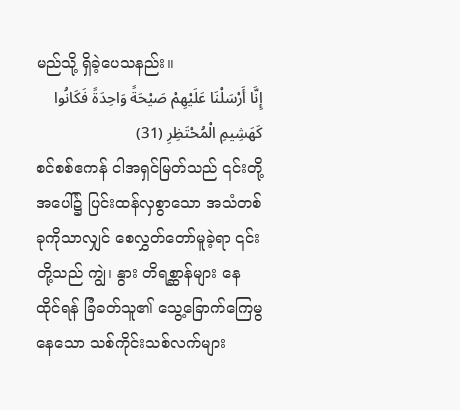မည်သို့ ရှိခဲ့ပေသနည်း။
إِنَّا أَرْسَلْنَا عَلَيْهِمْ صَيْحَةً وَاحِدَةً فَكَانُوا كَهَشِيمِ الْمُحْتَظِرِ (31)
စင်စစ်ဧကန် ငါအရှင်မြတ်သည် ၎င်းတို့အပေါ်၌ ပြင်းထန်လှစွာသော အသံတစ်ခုကိုသာလျှင် စေလွှတ်တော်မူခဲ့ရာ ၎င်းတို့သည် ကျွဲ၊ နွား တိရစ္ဆာန်များ နေထိုင်ရန် ခြံခတ်သူ၏ သွေ့ခြောက်ကြေမွနေသော သစ်ကိုင်းသစ်လက်များ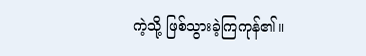ကဲ့သို့ ဖြစ်သွားခဲ့ကြကုန်၏။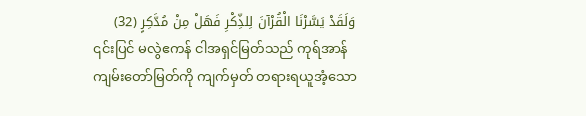وَلَقَدْ يَسَّرْنَا الْقُرْآنَ لِلذِّكْرِ فَهَلْ مِنْ مُدَّكِرٍ (32)
၎င်းပြင် မလွဲဧကန် ငါအရှင်မြတ်သည် ကုရ်အာန်ကျမ်းတော်မြတ်ကို ကျက်မှတ် တရားရယူအံ့သော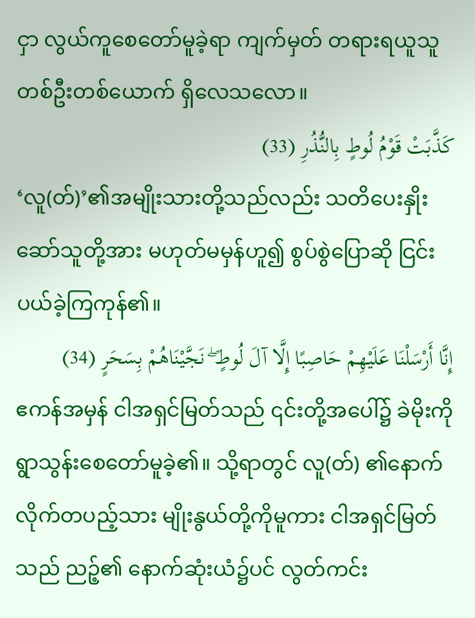ငှာ လွယ်ကူစေတော်မူခဲ့ရာ ကျက်မှတ် တရားရယူသူ တစ်ဦးတစ်ယောက် ရှိလေသလော။
كَذَّبَتْ قَوْمُ لُوطٍ بِالنُّذُرِ (33)
‘လူ(တ်)’၏အမျိုးသားတို့သည်လည်း သတိပေးနှိုးဆော်သူတို့အား မဟုတ်မမှန်ဟူ၍ စွပ်စွဲပြောဆို ငြင်းပယ်ခဲ့ကြကုန်၏။
إِنَّا أَرْسَلْنَا عَلَيْهِمْ حَاصِبًا إِلَّا آلَ لُوطٍ ۖ نَجَّيْنَاهُمْ بِسَحَرٍ (34)
ဧကန်အမှန် ငါအရှင်မြတ်သည် ၎င်းတို့အပေါ်၌ ခဲမိုးကို ရွာသွန်းစေတော်မူခဲ့၏။ သို့ရာတွင် လူ(တ်) ၏နောက်လိုက်တပည့်သား မျိုးနွယ်တို့ကိုမူကား ငါအရှင်မြတ်သည် ညဉ့်၏ နောက်ဆုံးယံ၌ပင် လွတ်ကင်း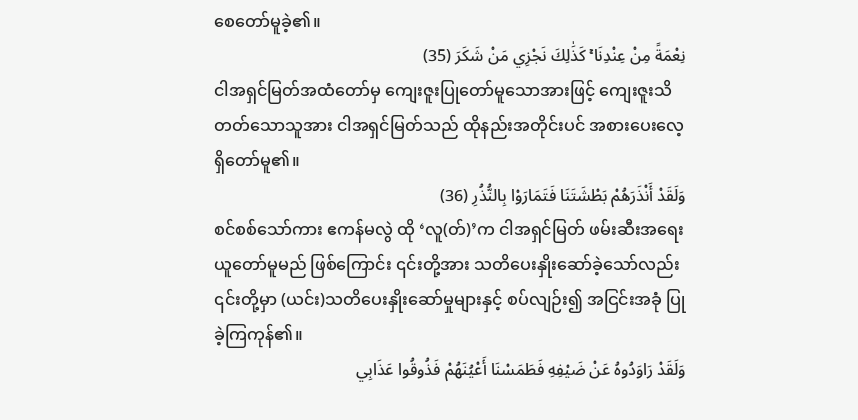စေတော်မူခဲ့၏။
نِعْمَةً مِنْ عِنْدِنَا ۚ كَذَٰلِكَ نَجْزِي مَنْ شَكَرَ (35)
ငါအရှင်မြတ်အထံတော်မှ ကျေးဇူးပြုတော်မူသောအားဖြင့် ကျေးဇူးသိတတ်သောသူအား ငါအရှင်မြတ်သည် ထိုနည်းအတိုင်းပင် အစားပေးလေ့ ရှိတော်မူ၏။
وَلَقَدْ أَنْذَرَهُمْ بَطْشَتَنَا فَتَمَارَوْا بِالنُّذُرِ (36)
စင်စစ်သော်ကား ဧကန်မလွဲ ထို ‘လူ(တ်)’က ငါအရှင်မြတ် ဖမ်းဆီးအရေးယူတော်မူမည် ဖြစ်ကြောင်း ၎င်းတို့အား သတိပေးနှိုးဆော်ခဲ့သော်လည်း ၎င်းတို့မှာ (ယင်း)သတိပေးနှိုးဆော်မှုများနှင့် စပ်လျဉ်း၍ အငြင်းအခုံ ပြုခဲ့ကြကုန်၏။
وَلَقَدْ رَاوَدُوهُ عَنْ ضَيْفِهِ فَطَمَسْنَا أَعْيُنَهُمْ فَذُوقُوا عَذَابِي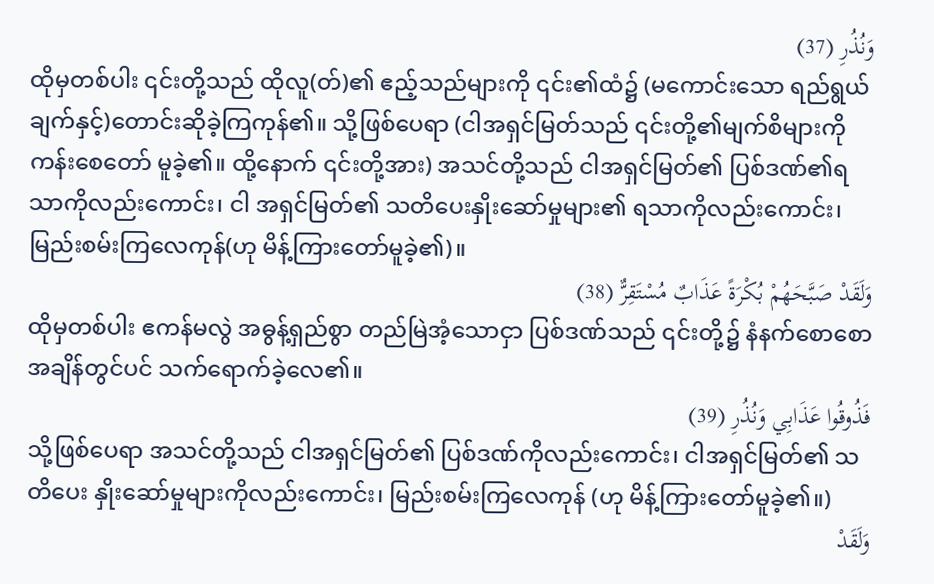وَنُذُرِ (37)
ထိုမှတစ်ပါး ၎င်းတို့သည် ထိုလူ(တ်)၏ ဧည့်သည်များကို ၎င်း၏ထံ၌ (မကောင်းသော ရည်ရွယ်ချက်နှင့်)တောင်းဆိုခဲ့ကြကုန်၏။ သို့ဖြစ်ပေရာ (ငါအရှင်မြတ်သည် ၎င်းတို့၏မျက်စိများကို ကန်းစေတော် မူခဲ့၏။ ထို့နောက် ၎င်းတို့အား) အသင်တို့သည် ငါအရှင်မြတ်၏ ပြစ်ဒဏ်၏ရသာကိုလည်းကောင်း၊ ငါ အရှင်မြတ်၏ သတိပေးနှိုးဆော်မှုများ၏ ရသာကိုလည်းကောင်း၊ မြည်းစမ်းကြလေကုန်(ဟု မိန့်ကြားတော်မူခဲ့၏)။
وَلَقَدْ صَبَّحَهُمْ بُكْرَةً عَذَابٌ مُسْتَقِرٌّ (38)
ထိုမှတစ်ပါး ဧကန်မလွဲ အဓွန့်ရှည်စွာ တည်မြဲအံ့သောငှာ ပြစ်ဒဏ်သည် ၎င်းတို့၌ နံနက်စောစော အချိန်တွင်ပင် သက်ရောက်ခဲ့လေ၏။
فَذُوقُوا عَذَابِي وَنُذُرِ (39)
သို့ဖြစ်ပေရာ အသင်တို့သည် ငါအရှင်မြတ်၏ ပြစ်ဒဏ်ကိုလည်းကောင်း၊ ငါအရှင်မြတ်၏ သတိပေး နှိုးဆော်မှုများကိုလည်းကောင်း၊ မြည်းစမ်းကြလေကုန် (ဟု မိန့်ကြားတော်မူခဲ့၏။)
وَلَقَدْ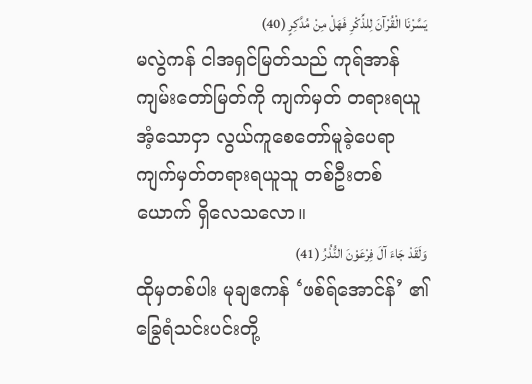يَسَّرْنَا الْقُرْآنَ لِلذِّكْرِ فَهَلْ مِنْ مُدَّكِرٍ (40)
မလွဲကန် ငါအရှင်မြတ်သည် ကုရ်အာန်ကျမ်းတော်မြတ်ကို ကျက်မှတ် တရားရယူအံ့သောငှာ လွယ်ကူစေတော်မူခဲ့ပေရာ ကျက်မှတ်တရားရယူသူ တစ်ဦးတစ်ယောက် ရှိလေသလော။
وَلَقَدْ جَاءَ آلَ فِرْعَوْنَ النُّذُرُ (41)
ထိုမှတစ်ပါး မုချဧကန် ‘ဖစ်ရ်အောင်န်’ ၏ခြွေရံသင်းပင်းတို့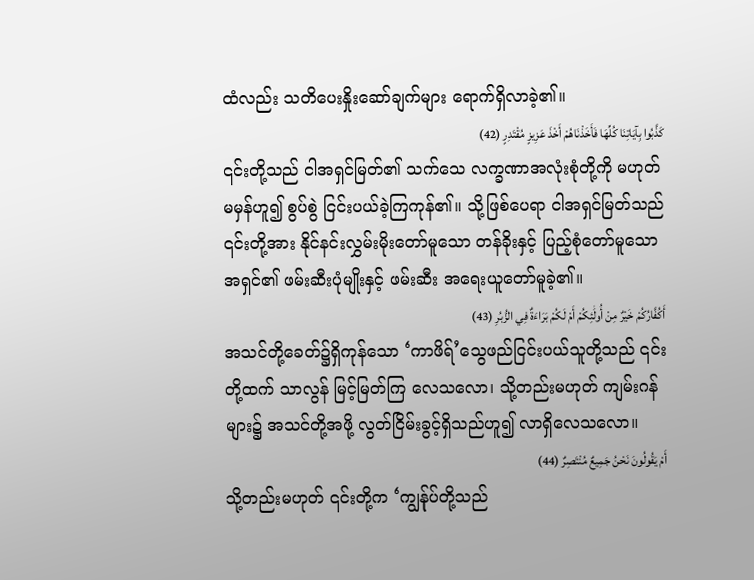ထံလည်း သတိပေးနှိုးဆော်ချက်များ ရောက်ရှိလာခဲ့၏။
كَذَّبُوا بِآيَاتِنَا كُلِّهَا فَأَخَذْنَاهُمْ أَخْذَ عَزِيزٍ مُقْتَدِرٍ (42)
၎င်းတို့သည် ငါအရှင်မြတ်၏ သက်သေ လက္ခဏာအလုံးစုံတို့ကို မဟုတ်မမှန်ဟူ၍ စွပ်စွဲ ငြင်းပယ်ခဲ့ကြကုန်၏။ သို့ဖြစ်ပေရာ ငါအရှင်မြတ်သည် ၎င်းတို့အား နိုင်နင်းလွှမ်းမိုးတော်မူသော တန်ခိုးနှင့် ပြည့်စုံတော်မူသောအရှင်၏ ဖမ်းဆီးပုံမျိုးနှင့် ဖမ်းဆီး အရေးယူတော်မူခဲ့၏။
أَكُفَّارُكُمْ خَيْرٌ مِنْ أُولَٰئِكُمْ أَمْ لَكُمْ بَرَاءَةٌ فِي الزُّبُرِ (43)
အသင်တို့ခေတ်၌ရှိကုန်သော ‘ကာဖိရ်’သွေဖည်ငြင်းပယ်သူတို့သည် ၎င်းတို့ထက် သာလွန် မြင့်မြတ်ကြ လေသလော၊ သို့တည်းမဟုတ် ကျမ်းဂန်များ၌ အသင်တို့အဖို့ လွတ်ငြိမ်းခွင့်ရှိသည်ဟူ၍ လာရှိလေသလော။
أَمْ يَقُولُونَ نَحْنُ جَمِيعٌ مُنْتَصِرٌ (44)
သို့တည်းမဟုတ် ၎င်းတို့က ‘ကျွန်ုပ်တို့သည်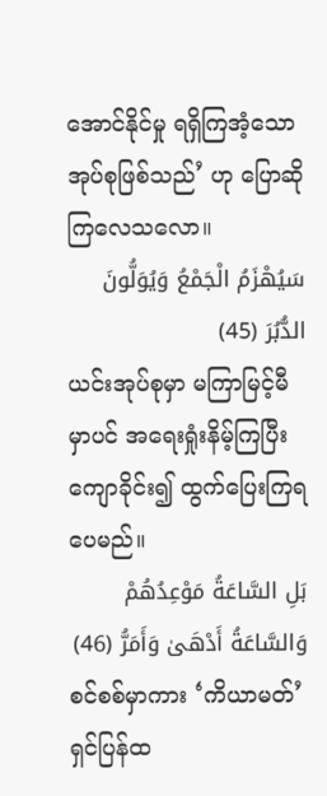အောင်နိုင်မှု ရရှိကြအံ့သောအုပ်စုဖြစ်သည်’ ဟု ပြောဆိုကြလေသလော။
سَيُهْزَمُ الْجَمْعُ وَيُوَلُّونَ الدُّبُرَ (45)
ယင်းအုပ်စုမှာ မကြာမြင့်မီမှာပင် အရေးရှုံးနိမ့်ကြပြီး ကျောခိုင်း၍ ထွက်ပြေးကြရပေမည်။
بَلِ السَّاعَةُ مَوْعِدُهُمْ وَالسَّاعَةُ أَدْهَىٰ وَأَمَرُّ (46)
စင်စစ်မှာကား ‘ကိယာမတ်’ ရှင်ပြန်ထ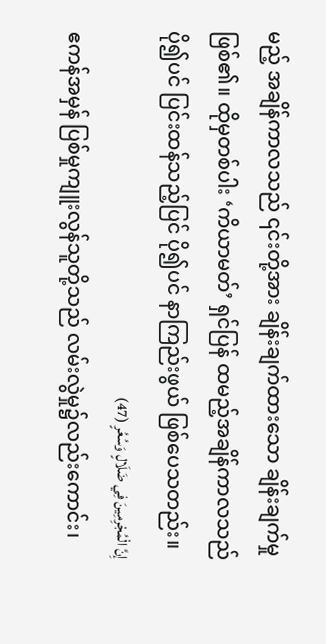မည့် အချိန်ကာလသည် ၎င်းတို့အား ချိန်းချက်ထားသော ချိန်းချက်မှုဖြစ်၏။ ထိုမှတစ်ပါး ‘ကိယာမတ်’ ရှင်ပြန် ထမည့်အချိန်ကာလသည် ပို၍ပင် ပြင်းထန်သည့်ပြင် ပို၍ပင် နာကြည်းဖွယ် ဖြစ်ပေသတည်း။
إِنَّ الْمُجْرِمِينَ فِي ضَلَالٍ وَسُعُرٍ (47)
ဧကန်အမှန် ပြစ်မှုကျူးလွန်သူတို့သည် လမ်းလွဲမှု၌လည်းကောင်း၊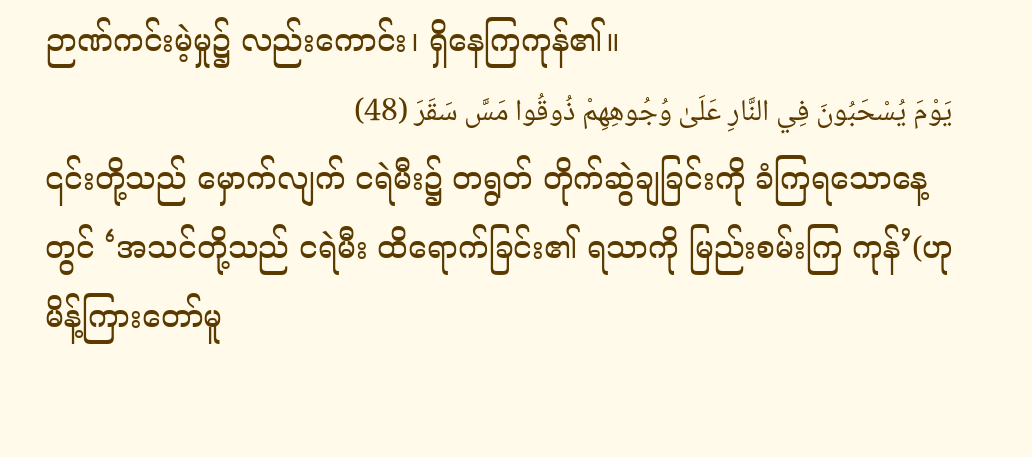ဉာဏ်ကင်းမဲ့မှု၌ လည်းကောင်း၊ ရှိနေကြကုန်၏။
يَوْمَ يُسْحَبُونَ فِي النَّارِ عَلَىٰ وُجُوهِهِمْ ذُوقُوا مَسَّ سَقَرَ (48)
၎င်းတို့သည် မှောက်လျက် ငရဲမီး၌ တရွတ် တိုက်ဆွဲချခြင်းကို ခံကြရသောနေ့တွင် ‘အသင်တို့သည် ငရဲမီး ထိရောက်ခြင်း၏ ရသာကို မြည်းစမ်းကြ ကုန်’(ဟု မိန့်ကြားတော်မူ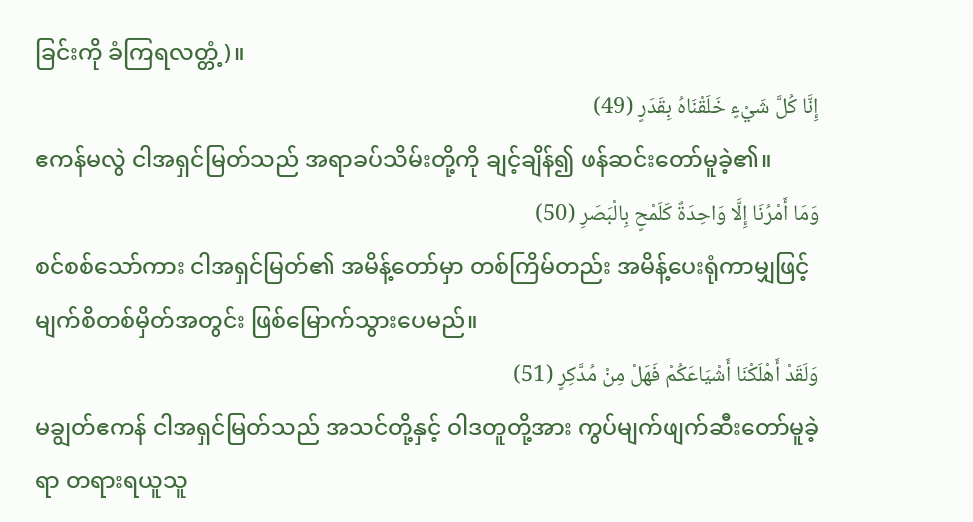ခြင်းကို ခံကြရလတ္တံ့)။
إِنَّا كُلَّ شَيْءٍ خَلَقْنَاهُ بِقَدَرٍ (49)
ဧကန်မလွဲ ငါအရှင်မြတ်သည် အရာခပ်သိမ်းတို့ကို ချင့်ချိန်၍ ဖန်ဆင်းတော်မူခဲ့၏။
وَمَا أَمْرُنَا إِلَّا وَاحِدَةٌ كَلَمْحٍ بِالْبَصَرِ (50)
စင်စစ်သော်ကား ငါအရှင်မြတ်၏ အမိန့်တော်မှာ တစ်ကြိမ်တည်း အမိန့်ပေးရုံကာမျှဖြင့် မျက်စိတစ်မှိတ်အတွင်း ဖြစ်မြောက်သွားပေမည်။
وَلَقَدْ أَهْلَكْنَا أَشْيَاعَكُمْ فَهَلْ مِنْ مُدَّكِرٍ (51)
မချွတ်ဧကန် ငါအရှင်မြတ်သည် အသင်တို့နှင့် ဝါဒတူတို့အား ကွပ်မျက်ဖျက်ဆီးတော်မူခဲ့ရာ တရားရယူသူ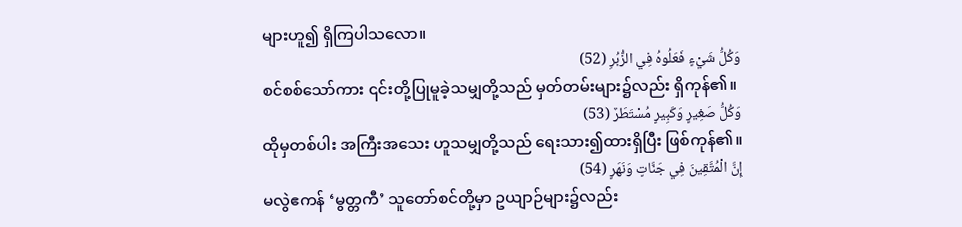များဟူ၍ ရှိကြပါသလော။
وَكُلُّ شَيْءٍ فَعَلُوهُ فِي الزُّبُرِ (52)
စင်စစ်သော်ကား ၎င်းတို့ပြုမူခဲ့သမျှတို့သည် မှတ်တမ်းများ၌လည်း ရှိကုန်၏။
وَكُلُّ صَغِيرٍ وَكَبِيرٍ مُسْتَطَرٌ (53)
ထိုမှတစ်ပါး အကြီးအသေး ဟူသမျှတို့သည် ရေးသား၍ထားရှိပြီး ဖြစ်ကုန်၏။
إِنَّ الْمُتَّقِينَ فِي جَنَّاتٍ وَنَهَرٍ (54)
မလွဲဧကန် ‘မွတ္တကီ’ သူတော်စင်တို့မှာ ဥယျာဉ်များ၌လည်း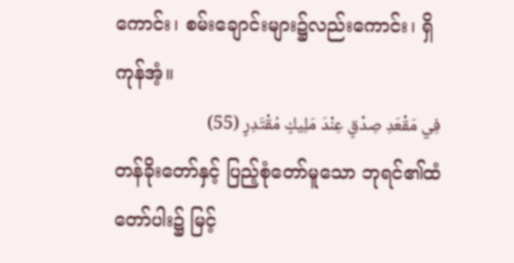ကောင်း၊ စမ်းချောင်းများ၌လည်းကောင်း၊ ရှိကုန်အံ့။
فِي مَقْعَدِ صِدْقٍ عِنْدَ مَلِيكٍ مُقْتَدِرٍ (55)
တန်ခိုးတော်နှင့် ပြည့်စုံတော်မူသော ဘုရင်၏ထံတော်ပါး၌ မြင့်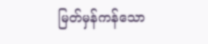မြတ်မှန်ကန်သော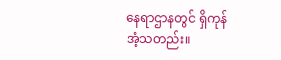နေရာဌာနတွင် ရှိကုန်အံ့သတည်း။